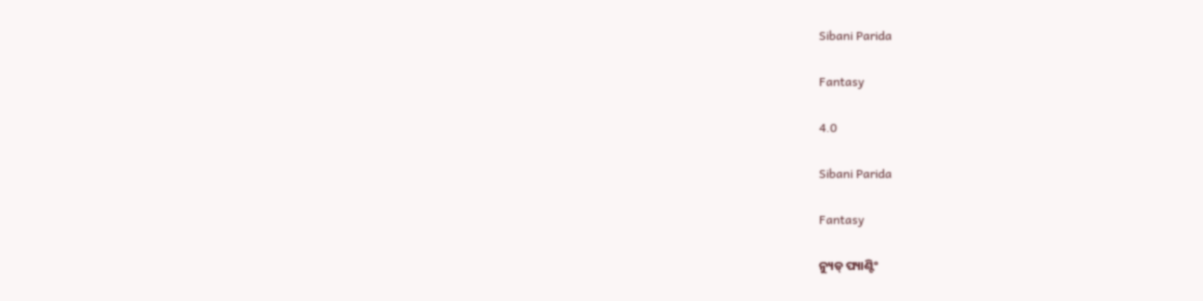Sibani Parida

Fantasy

4.0

Sibani Parida

Fantasy

ନ୍ୟୁଡ୍ ପ୍ୟାଣ୍ଟିଂ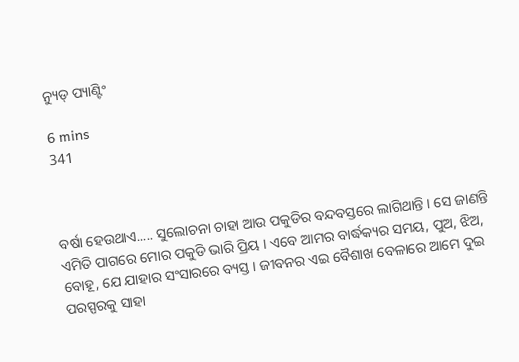ନ୍ୟୁଡ୍ ପ୍ୟାଣ୍ଟିଂ

6 mins
341



ବର୍ଷା ହେଉଥାଏ..... ସୁଲୋଚନା ଚାହା ଆଉ ପକୁଡିର ବନ୍ଦବସ୍ତରେ ଲାଗିଥାନ୍ତି । ସେ ଜାଣନ୍ତି ଏମିତି ପାଗରେ ମୋର ପକୁଡି ଭାରି ପ୍ରିୟ । ଏବେ ଆମର ବାର୍ଦ୍ଧକ୍ୟର ସମୟ, ପୁଅ, ଝିଅ, ବୋହୂ, ଯେ ଯାହାର ସଂସାରରେ ବ୍ୟସ୍ତ । ଜୀବନର ଏଇ ବୈଶାଖ ବେଳାରେ ଆମେ ଦୁଇ ପରସ୍ପରକୁ ସାହା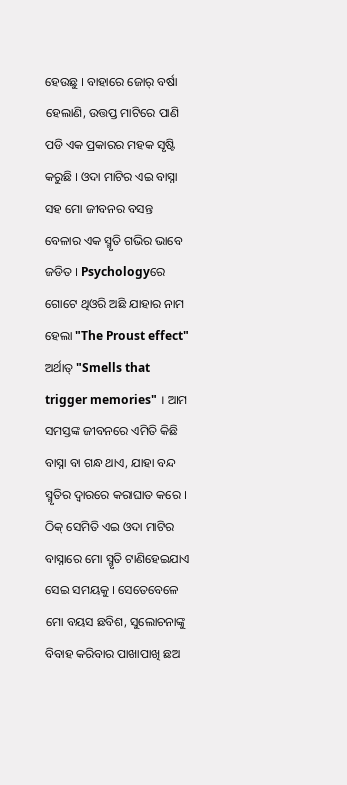ହେଉଛୁ । ବାହାରେ ଜୋର୍ ବର୍ଷା ହେଲାଣି, ଉତ୍ତପ୍ତ ମାଟିରେ ପାଣି ପଡି ଏକ ପ୍ରକାରର ମହକ ସୃଷ୍ଟି କରୁଛି । ଓଦା ମାଟିର ଏଇ ବାସ୍ନା ସହ ମୋ ଜୀବନର ବସନ୍ତ ବେଳାର ଏକ ସ୍ମୃତି ଗଭିର ଭାବେ ଜଡିତ । Psychologyରେ ଗୋଟେ ଥିଓରି ଅଛି ଯାହାର ନାମ ହେଲା "The Proust effect" ଅର୍ଥାତ୍ "Smells that trigger memories" । ଆମ ସମସ୍ତଙ୍କ ଜୀବନରେ ଏମିତି କିଛି ବାସ୍ନା ବା ଗନ୍ଧ ଥାଏ, ଯାହା ବନ୍ଦ ସ୍ମୃତିର ଦ୍ବାରରେ କରାଘାତ କରେ । ଠିକ୍ ସେମିତି ଏଇ ଓଦା ମାଟିର ବାସ୍ନାରେ ମୋ ସ୍ମୃତି ଟାଣିହେଇଯାଏ ସେଇ ସମୟକୁ । ସେତେବେଳେ ମୋ ବୟସ ଛବିଶ, ସୁଲୋଚନାଙ୍କୁ ବିବାହ କରିବାର ପାଖାପାଖି ଛଅ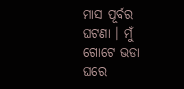ମାସ ପୂର୍ବର ଘଟଣା । ମୁଁ ଗୋଟେ ଭଡା ଘରେ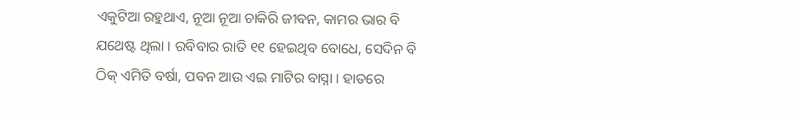ଏକୁଟିଆ ରହୁଥାଏ, ନୂଆ ନୂଆ ଚାକିରି ଜୀବନ, କାମର ଭାର ବି ଯଥେଷ୍ଟ ଥିଲା । ରବିବାର ରାତି ୧୧ ହେଇଥିବ ବୋଧେ, ସେଦିନ ବି ଠିକ୍ ଏମିତି ବର୍ଷା, ପବନ ଆଉ ଏଇ ମାଟିର ବାସ୍ନା । ହାତରେ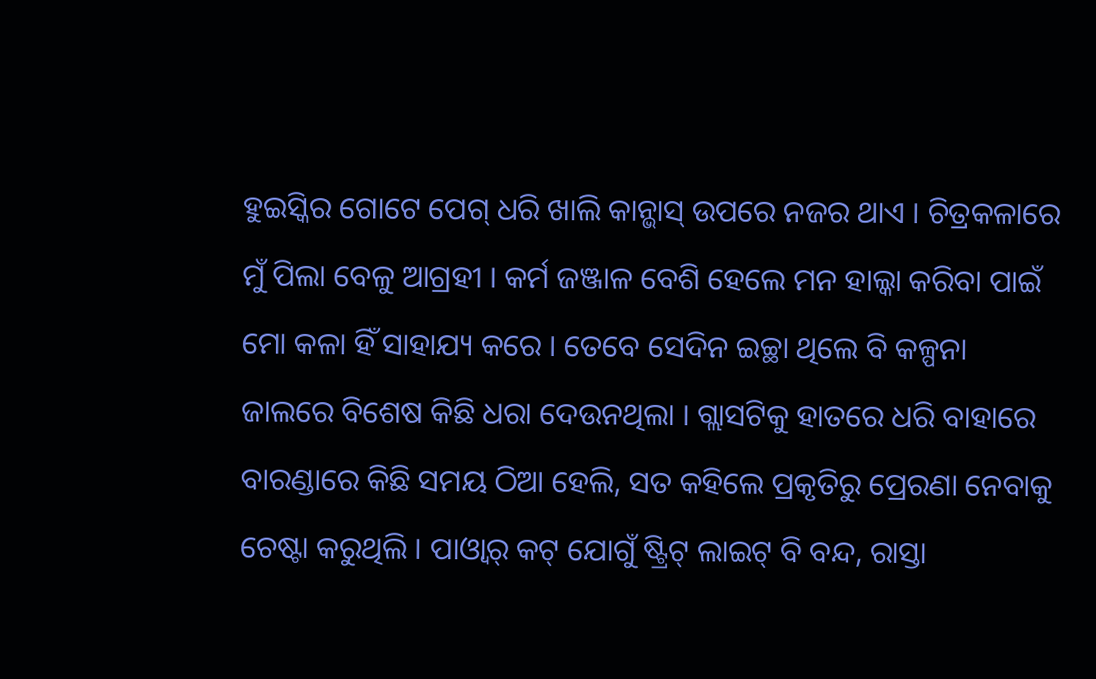ହୁଇସ୍କିର ଗୋଟେ ପେଗ୍ ଧରି ଖାଲି କାନ୍ଭାସ୍ ଉପରେ ନଜର ଥାଏ । ଚିତ୍ରକଳାରେ ମୁଁ ପିଲା ବେଳୁ ଆଗ୍ରହୀ । କର୍ମ ଜଞ୍ଜାଳ ବେଶି ହେଲେ ମନ ହାଲ୍କା କରିବା ପାଇଁ ମୋ କଳା ହିଁ ସାହାଯ୍ୟ କରେ । ତେବେ ସେଦିନ ଇଚ୍ଛା ଥିଲେ ବି କଳ୍ପନା ଜାଲରେ ବିଶେଷ କିଛି ଧରା ଦେଉନଥିଲା । ଗ୍ଲାସଟିକୁ ହାତରେ ଧରି ବାହାରେ ବାରଣ୍ଡାରେ କିଛି ସମୟ ଠିଆ ହେଲି, ସତ କହିଲେ ପ୍ରକୃତିରୁ ପ୍ରେରଣା ନେବାକୁ ଚେଷ୍ଟା କରୁଥିଲି । ପାଓ୍ବାର୍ କଟ୍ ଯୋଗୁଁ ଷ୍ଟ୍ରିଟ୍ ଲାଇଟ୍ ବି ବନ୍ଦ, ରାସ୍ତା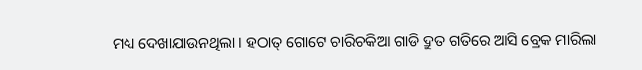ମଧ୍ୟ ଦେଖାଯାଉନଥିଲା । ହଠାତ୍ ଗୋଟେ ଚାରିଚକିଆ ଗାଡି ଦ୍ରୁତ ଗତିରେ ଆସି ବ୍ରେକ ମାରିଲା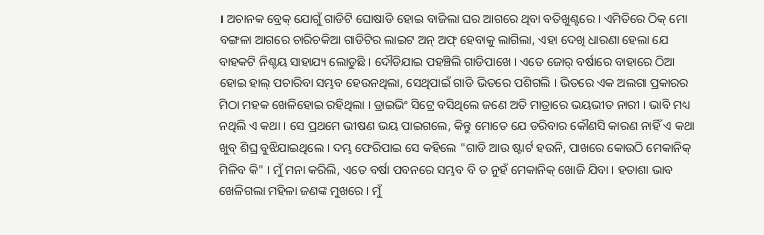। ଅଚାନକ ବ୍ରେକ୍ ଯୋଗୁଁ ଗାଡିଟି ଘୋଷାଡି ହୋଇ ବାଜିଲା ଘର ଆଗରେ ଥିବା ବତିଖୁଣ୍ଟରେ । ଏମିତିରେ ଠିକ୍ ମୋ ବଙ୍ଗଳା ଆଗରେ ଚାରିଚକିଆ ଗାଡିଟିର ଲାଇଟ ଅନ୍ ଅଫ୍ ହେବାକୁ ଲାଗିଲା, ଏହା ଦେଖି ଧାରଣା ହେଲା ଯେ ବାହକଟି ନିଶ୍ଚୟ ସାହାଯ୍ୟ ଲୋଡୁଛି । ଦୌଡିଯାଇ ପହଞ୍ଚିଲି ଗାଡିପାଖେ । ଏତେ ଜୋର୍ ବର୍ଷାରେ ବାହାରେ ଠିଆ ହୋଇ ହାଲ୍ ପଚାରିବା ସମ୍ଭବ ହେଉନଥିଲା, ସେଥିପାଇଁ ଗାଡି ଭିତରେ ପଶିଗଲି । ଭିତରେ ଏକ ଅଲଗା ପ୍ରକାରର ମିଠା ମହକ ଖେଳିହୋଇ ରହିଥିଲା । ଡ୍ରାଇଭିଂ ସିଟ୍ରେ ବସିଥିଲେ ଜଣେ ଅତି ମାତ୍ରାରେ ଭୟଭୀତ ନାରୀ । ଭାବି ମଧ୍ୟ ନଥିଲି ଏ କଥା । ସେ ପ୍ରଥମେ ଭୀଷଣ ଭୟ ପାଇଗଲେ, କିନ୍ତୁ ମୋତେ ଯେ ଡରିବାର କୌଣସି କାରଣ ନାହିଁ ଏ କଥା ଖୁବ୍ ଶିଘ୍ର ବୁଝିଯାଇଥିଲେ । ଦମ୍ଭ ଫେରିପାଇ ସେ କହିଲେ "ଗାଡି ଆଉ ଷ୍ଟାର୍ଟ ହଉନି, ପାଖରେ କୋଉଠି ମେକାନିକ୍ ମିଳିବ କି" । ମୁଁ ମନା କରିଲି, ଏତେ ବର୍ଷା ପବନରେ ସମ୍ଭବ ବି ତ ନୁହଁ ମେକାନିକ୍ ଖୋଜି ଯିବା । ହତାଶା ଭାବ ଖେଳିଗଲା ମହିଳା ଜଣଙ୍କ ମୁଖରେ । ମୁଁ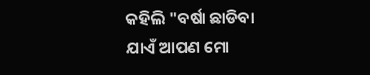କହିଲି "ବର୍ଷା ଛାଡିବା ଯାଏଁ ଆପଣ ମୋ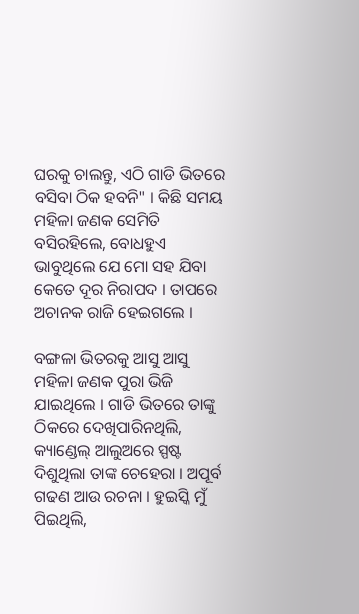ଘରକୁ ଚାଲନ୍ତୁ, ଏଠି ଗାଡି ଭିତରେ ବସିବା ଠିକ ହବନି" । କିଛି ସମୟ ମହିଳା ଜଣକ ସେମିତି ବସିରହିଲେ, ବୋଧହୁଏ ଭାବୁଥିଲେ ଯେ ମୋ ସହ ଯିବା କେତେ ଦୂର ନିରାପଦ । ତାପରେ ଅଚାନକ ରାଜି ହେଇଗଲେ ।

ବଙ୍ଗଳା ଭିତରକୁ ଆସୁ ଆସୁ ମହିଳା ଜଣକ ପୁରା ଭିଜି ଯାଇଥିଲେ । ଗାଡି ଭିତରେ ତାଙ୍କୁ ଠିକରେ ଦେଖିପାରିନଥିଲି, କ୍ୟାଣ୍ଡେଲ୍ ଆଲୁଅରେ ସ୍ପଷ୍ଟ ଦିଶୁଥିଲା ତାଙ୍କ ଚେହେରା । ଅପୂର୍ବ ଗଢଣ ଆଉ ରଚନା । ହୁଇସ୍କି ମୁଁ ପିଇଥିଲି,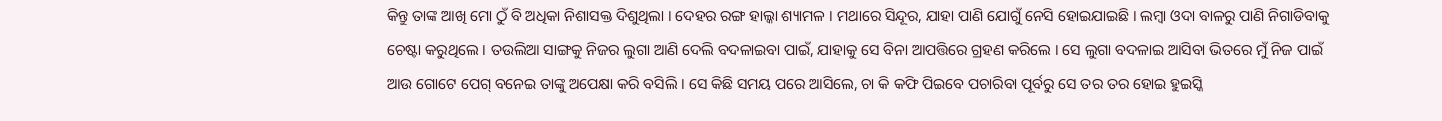କିନ୍ତୁ ତାଙ୍କ ଆଖି ମୋ ଠୁଁ ବି ଅଧିକା ନିଶାସକ୍ତ ଦିଶୁଥିଲା । ଦେହର ରଙ୍ଗ ହାଲ୍କା ଶ୍ୟାମଳ । ମଥାରେ ସିନ୍ଦୂର, ଯାହା ପାଣି ଯୋଗୁଁ ନେସି ହୋଇଯାଇଛି । ଲମ୍ବା ଓଦା ବାଳରୁ ପାଣି ନିଗାଡିବାକୁ ଚେଷ୍ଟା କରୁଥିଲେ । ତଉଲିଆ ସାଙ୍ଗକୁ ନିଜର ଲୁଗା ଆଣି ଦେଲି ବଦଳାଇବା ପାଇଁ, ଯାହାକୁ ସେ ବିନା ଆପତ୍ତିରେ ଗ୍ରହଣ କରିଲେ । ସେ ଲୁଗା ବଦଳାଇ ଆସିବା ଭିତରେ ମୁଁ ନିଜ ପାଇଁ ଆଉ ଗୋଟେ ପେଗ୍ ବନେଇ ତାଙ୍କୁ ଅପେକ୍ଷା କରି ବସିଲି । ସେ କିଛି ସମୟ ପରେ ଆସିଲେ, ଚା କି କଫି ପିଇବେ ପଚାରିବା ପୂର୍ବରୁ ସେ ତର ତର ହୋଇ ହୁଇସ୍କି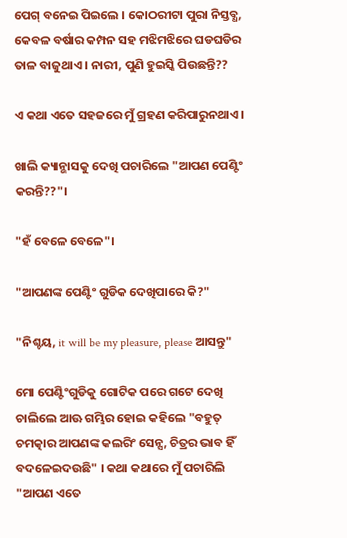ପେଗ୍ ବନେଇ ପିଇଲେ । କୋଠରୀଟା ପୁରା ନିସ୍ତବ୍ଧ, କେବଳ ବର୍ଷାର କମ୍ପନ ସହ ମଝିମଝିରେ ଘଡଘଡିର ତାଳ ବାଜୁଥାଏ । ନାରୀ, ପୁଣି ହୁଇସ୍କି ପିଉଛନ୍ତି??

ଏ କଥା ଏତେ ସହଜରେ ମୁଁ ଗ୍ରହଣ କରିପାରୁନଥାଏ ।

ଖାଲି କ୍ୟାନ୍ଭାସକୁ ଦେଖି ପଚାରିଲେ "ଆପଣ ପେଣ୍ଟିଂ କରନ୍ତି??"।

"ହଁ ବେଳେ ବେଳେ"।

"ଆପଣଙ୍କ ପେଣ୍ଟିଂ ଗୁଡିକ ଦେଖିପାରେ କି?"

"ନିଶ୍ଚୟ, it will be my pleasure, please ଆସନ୍ତୁ"

ମୋ ପେଣ୍ଟିଂଗୁଡିକୁ ଗୋଟିକ ପରେ ଗଟେ ଦେଖି ଚାଲିଲେ ଆଊ ଗମ୍ଭିର ହୋଇ କହିଲେ "ବହୁତ୍ ଚମତ୍କାର ଆପଣଙ୍କ କଲରିଂ ସେନ୍ସ, ଚିତ୍ରର ଭାବ ହିଁ ବଦଳେଇଦଉଛି" । କଥା କଥାରେ ମୁଁ ପଚାରିଲି "ଆପଣ ଏତେ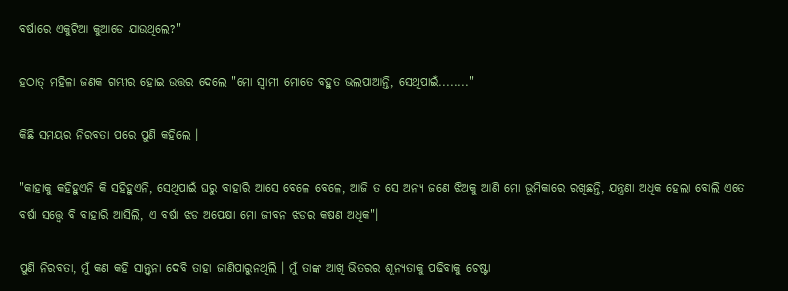ବର୍ଷାରେ ଏକୁଟିଆ କୁଆଡେ ଯାଉଥିଲେ?"

ହଠାତ୍ ମହିଳା ଜଣକ ଗମ୍ଭୀର ହୋଇ ଉତ୍ତର ଦେଲେ "ମୋ ସ୍ୱାମୀ ମୋତେ ବହୁତ ଭଲପାଆନ୍ତି, ସେଥିପାଇଁ........"

କିଛି ସମୟର ନିରବତା ପରେ ପୁଣି କହିଲେ ।

"କାହାକୁ କହିହୁଏନି କି ସହିହୁଏନି, ସେଥିପାଇଁ ଘରୁ ବାହାରି ଆସେ ବେଳେ ବେଳେ, ଆଜି ତ ସେ ଅନ୍ୟ ଜଣେ ଝିଅକୁ ଆଣି ମୋ ଭୂମିକାରେ ରଖିଛନ୍ତି, ଯନ୍ତ୍ରଣା ଅଧିକ ହେଲା ବୋଲି ଏତେ ବର୍ଷା ସତ୍ତ୍ୱେ ବି ବାହାରି ଆସିଲି, ଏ ବର୍ଷା ଝଡ ଅପେକ୍ଷା ମୋ ଜୀବନ ଝଡର କଷଣ ଅଧିକ"।

ପୁଣି ନିରବତା, ମୁଁ କଣ କହି ସାନ୍ତ୍ୱନା ଦେବି ତାହା ଜାଣିପାରୁନଥିଲି । ମୁଁ ତାଙ୍କ ଆଖି ଭିତରର ଶୂନ୍ୟତାକୁ ପଢିବାକୁ ଚେଷ୍ଟା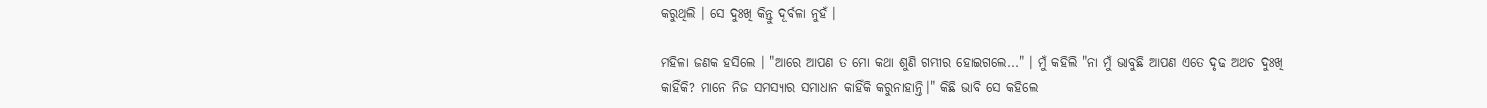କରୁଥିଲି । ସେ ଦୁଃଖି କିନ୍ତୁ ଦୂର୍ବଳା ନୁହଁ ।

ମହିଳା ଜଣକ ହସିଲେ । "ଆରେ ଆପଣ ତ ମୋ କଥା ଶୁଣି ଗମ୍ଭୀର ହୋଇଗଲେ..." । ମୁଁ କହିଲି "ନା ମୁଁ ଭାବୁଛି ଆପଣ ଏତେ ଦୃଢ ଅଥଚ ଦୁଃଖି କାହିଁକି? ମାନେ ନିଜ ସମସ୍ୟାର ସମାଧାନ କାହିଁକି କରୁନାହାନ୍ତି।" କିଛି ଭାବି ସେ କହିଲେ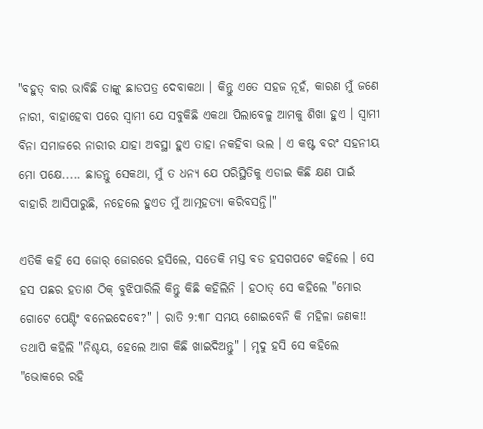"ବହୁତ୍ ବାର ଭାବିଛି ତାଙ୍କୁ ଛାଡପତ୍ର ଦେବାକଥା । କିନ୍ତୁ ଏତେ ସହଜ ନୂହଁ, କାରଣ ମୁଁ ଜଣେ ନାରୀ, ବାହାହେବା ପରେ ସ୍ୱାମୀ ଯେ ସବୁକିଛି ଏକଥା ପିଲାବେଳୁ ଆମକୁ ଶିଖା ହୁଏ । ସ୍ୱାମୀ ବିନା ସମାଜରେ ନାରୀର ଯାହା ଅବସ୍ଥା ହୁଏ ତାହା ନକହିବା ଭଲ । ଏ କଷ୍ଟ ବରଂ ସହନୀୟ ମୋ ପକ୍ଷେ..... ଛାଡନ୍ତୁ ସେକଥା, ମୁଁ ତ ଧନ୍ୟ ଯେ ପରିସ୍ଥିତିକୁ ଏଡାଇ କିଛି କ୍ଷଣ ପାଇଁ ବାହାରି ଆସିପାରୁଛି, ନହେଲେ ହୁଏତ ମୁଁ ଆତ୍ମହତ୍ୟା କରିବସନ୍ତି।"

ଏତିକି କହି ସେ ଜୋର୍ ଜୋରରେ ହସିଲେ, ସତେକି ମସ୍ତ ବଡ ହସଗପଟେ କହିଲେ । ସେ ହସ ପଛର ହତାଶ ଠିକ୍ ବୁଝିପାରିଲି କିନ୍ତୁ କିଛି କହିଲିନି । ହଠାତ୍ ସେ କହିଲେ "ମୋର ଗୋଟେ ପେଣ୍ଟିଂ ବନେଇଦେବେ?" । ରାତି ୨:୩୮ ସମୟ ଶୋଇବେନି କି ମହିଳା ଜଣକ!! ତଥାପି କହିଲି "ନିଶ୍ଚୟ, ହେଲେ ଆଗ କିଛି ଖାଇଦିଅନ୍ତୁ" । ମୃଦୁ ହସି ସେ କହିଲେ "ଭୋକରେ ରହି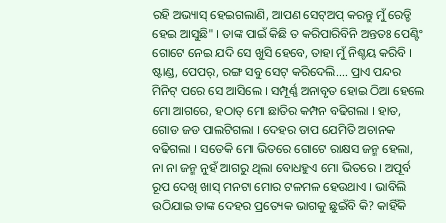ରହି ଅଭ୍ୟାସ୍ ହେଇଗଲାଣି, ଆପଣ ସେଟ୍ଅପ୍ କରନ୍ତୁ ମୁଁ ରେଡ୍ଡି ହେଇ ଆସୁଛି" । ତାଙ୍କ ପାଇଁ କିଛି ତ କରିପାରିବିନି ଅନ୍ତତଃ ପେଣ୍ଟିଂ ଗୋଟେ ନେଇ ଯଦି ସେ ଖୁସି ହେବେ, ତାହା ମୁଁ ନିଶ୍ଚୟ କରିବି । ଷ୍ଟାଣ୍ଡ, ପେପର୍, ରଙ୍ଗ ସବୁ ସେଟ୍ କରିଦେଲି.... ପ୍ରାଏ ପନ୍ଦର ମିନିଟ୍ ପରେ ସେ ଆସିଲେ । ସମ୍ପୂର୍ଣ୍ଣ ଅନାବୃତ ହୋଇ ଠିଆ ହେଲେ ମୋ ଆଗରେ, ହଠାତ୍ ମୋ ଛାତିର କମ୍ପନ ବଢିଗଲା । ହାତ, ଗୋଡ ଜଡ ପାଲଟିଗଲା । ଦେହର ତାପ ଯେମିତି ଅଚାନକ ବଢିଗଲା । ସତେକି ମୋ ଭିତରେ ଗୋଟେ ରାକ୍ଷସ ଜନ୍ମ ହେଲା, ନା ନା ଜନ୍ମ ନୁହଁ ଆଗରୁ ଥିଲା ବୋଧହୁଏ ମୋ ଭିତରେ । ଅପୂର୍ବ ରୂପ ଦେଖି ଖାସ୍ ମନଟା ମୋର ଟଳମଳ ହେଉଥାଏ । ଭାବିଲି ଉଠିଯାଇ ତାଙ୍କ ଦେହର ପ୍ରତ୍ୟେକ ଭାଗକୁ ଛୁଇଁବି କି? କାହିଁକି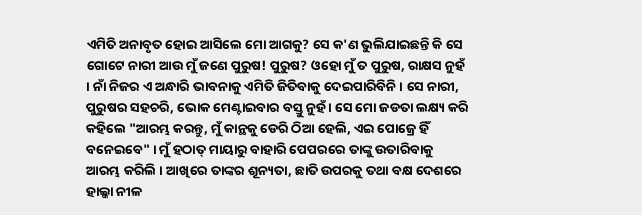ଏମିତି ଅନାବୃତ ହୋଇ ଆସିଲେ ମୋ ଆଗକୁ? ସେ କ'ଣ ଭୁଲିଯାଇଛନ୍ତି କି ସେ ଗୋଟେ ନାରୀ ଆଉ ମୁଁ ଜଣେ ପୁରୁଷ! ପୁରୁଷ? ଓହୋ ମୁଁ ତ ପୁରୁଷ, ରାକ୍ଷସ ନୁହଁ । ନାଁ ନିଜର ଏ ଅନ୍ଧାରି ଭାବନାକୁ ଏମିତି ଜିତିବାକୁ ଦେଇପାରିବିନି । ସେ ନାରୀ, ପୁରୁଷର ସହଚରି, ଭୋକ ମେଣ୍ଟାଇବାର ବସ୍ତୁ ନୁହଁ । ସେ ମୋ ଜଡତା ଲକ୍ଷ୍ୟ କରି କହିଲେ "ଆରମ୍ଭ କରନ୍ତୁ, ମୁଁ କାନ୍ଥକୁ ଡେରି ଠିଆ ହେଲି, ଏଇ ପୋଜ୍ରେ ହିଁ ବନେଇବେ" । ମୁଁ ହଠାତ୍ ମାୟାରୁ ବାହାରି ପେପରରେ ତାଙ୍କୁ ଉତାରିବାକୁ ଆରମ୍ଭ କରିଲି । ଆଖିରେ ତାଙ୍କର ଶୂନ୍ୟତା, ଛାତି ଉପରକୁ ତଥା ବକ୍ଷ ଦେଶରେ ହାଲ୍କା ନୀଳ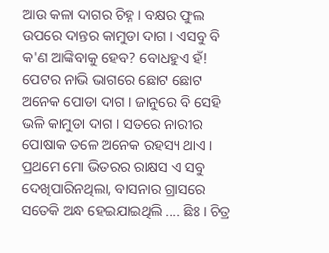ଆଉ କଳା ଦାଗର ଚିହ୍ନ । ବକ୍ଷର ଫୁଲ ଉପରେ ଦାନ୍ତର କାମୁଡା ଦାଗ । ଏସବୁ ବି କ'ଣ ଆଙ୍କିବାକୁ ହେବ? ବୋଧହୁଏ ହଁ! ପେଟର ନାଭି ଭାଗରେ ଛୋଟ ଛୋଟ ଅନେକ ପୋଡା ଦାଗ । ଜାନୁରେ ବି ସେହି ଭଳି କାମୁଡା ଦାଗ । ସତରେ ନାରୀର ପୋଷାକ ତଳେ ଅନେକ ରହସ୍ୟ ଥାଏ । ପ୍ରଥମେ ମୋ ଭିତରର ରାକ୍ଷସ ଏ ସବୁ ଦେଖିପାରିନଥିଲା, ବାସନାର ଗ୍ରାସରେ ସତେକି ଅନ୍ଧ ହେଇଯାଇଥିଲି .... ଛିଃ । ଚିତ୍ର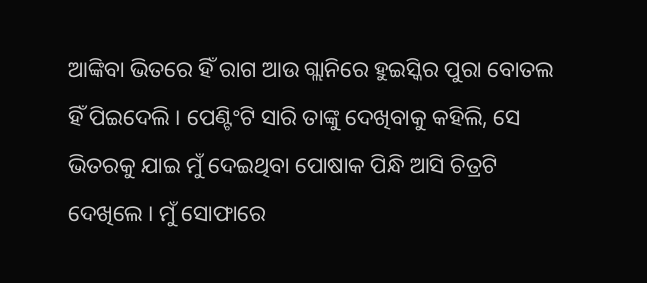ଆଙ୍କିବା ଭିତରେ ହିଁ ରାଗ ଆଉ ଗ୍ଲାନିରେ ହୁଇସ୍କିର ପୁରା ବୋତଲ ହିଁ ପିଇଦେଲି । ପେଣ୍ଟିଂଟି ସାରି ତାଙ୍କୁ ଦେଖିବାକୁ କହିଲି, ସେ ଭିତରକୁ ଯାଇ ମୁଁ ଦେଇଥିବା ପୋଷାକ ପିନ୍ଧି ଆସି ଚିତ୍ରଟି ଦେଖିଲେ । ମୁଁ ସୋଫାରେ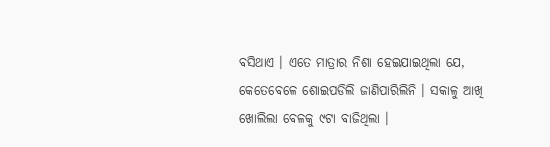ବସିଥାଏ । ଏତେ ମାତ୍ରାର ନିଶା ହେଇଯାଇଥିଲା ଯେ, କେତେବେଳେ ଶୋଇପଡିଲି ଜାଣିପାରିଲିନି । ସକାଳୁ ଆଖି ଖୋଲିଲା ବେଳକୁ ୯ଟା ବାଜିଥିଲା ।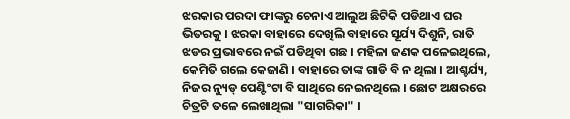ଝରକାର ପରଦା ଫାଙ୍କରୁ ଚେନାଏ ଆଲୁଅ ଛିଟିକି ପଡିଥାଏ ଘର ଭିତରକୁ । ଝରକା ବାହାରେ ଦେଖିଲି ବାହାରେ ସୂର୍ଯ୍ୟ ଦିଶୁନି, ରାତି ଝଡର ପ୍ରଭାବରେ ନଇଁ ପଡିଥିବା ଗଛ । ମହିଳା ଜଣକ ପଳେଇଥିଲେ, କେମିତି ଗଲେ କେଜାଣି । ବାହାରେ ତାଙ୍କ ଗାଡି ବି ନ ଥିଲା । ଆଶ୍ଚର୍ଯ୍ୟ, ନିଜର ନ୍ୟୁଡ୍ ପେଣ୍ଟିଂଟା ବି ସାଥିରେ ନେଇନଥିଲେ । ଛୋଟ ଅକ୍ଷରରେ ଚିତ୍ରଟି ତଳେ ଲେଖାଥିଲା "ସାଗରିକା" ।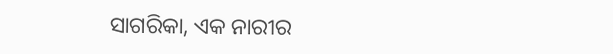ସାଗରିକା, ଏକ ନାରୀର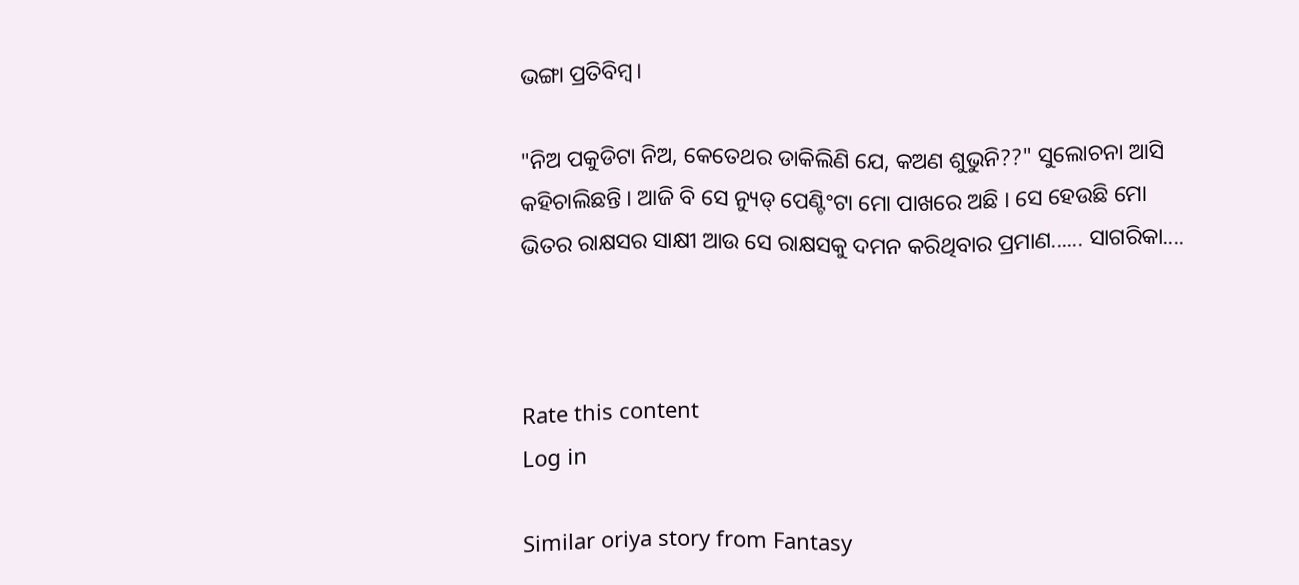ଭଙ୍ଗା ପ୍ରତିବିମ୍ବ।

"ନିଅ ପକୁଡିଟା ନିଅ, କେତେଥର ଡାକିଲିଣି ଯେ, କଅଣ ଶୁଭୁନି??" ସୁଲୋଚନା ଆସି କହିଚାଲିଛନ୍ତି । ଆଜି ବି ସେ ନ୍ୟୁଡ୍ ପେଣ୍ଟିଂଟା ମୋ ପାଖରେ ଅଛି । ସେ ହେଉଛି ମୋ ଭିତର ରାକ୍ଷସର ସାକ୍ଷୀ ଆଉ ସେ ରାକ୍ଷସକୁ ଦମନ କରିଥିବାର ପ୍ରମାଣ...... ସାଗରିକା....



Rate this content
Log in

Similar oriya story from Fantasy